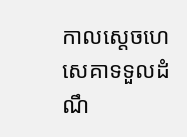កាលស្តេចហេសេគាទទួលដំណឹ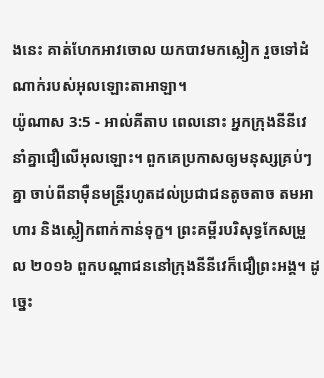ងនេះ គាត់ហែកអាវចោល យកបាវមកស្លៀក រួចទៅដំណាក់របស់អុលឡោះតាអាឡា។
យ៉ូណាស 3:5 - អាល់គីតាប ពេលនោះ អ្នកក្រុងនីនីវេនាំគ្នាជឿលើអុលឡោះ។ ពួកគេប្រកាសឲ្យមនុស្សគ្រប់ៗគ្នា ចាប់ពីនាម៉ឺនមន្ត្រីរហូតដល់ប្រជាជនតូចតាច តមអាហារ និងស្លៀកពាក់កាន់ទុក្ខ។ ព្រះគម្ពីរបរិសុទ្ធកែសម្រួល ២០១៦ ពួកបណ្ដាជននៅក្រុងនីនីវេក៏ជឿព្រះអង្គ។ ដូច្នេះ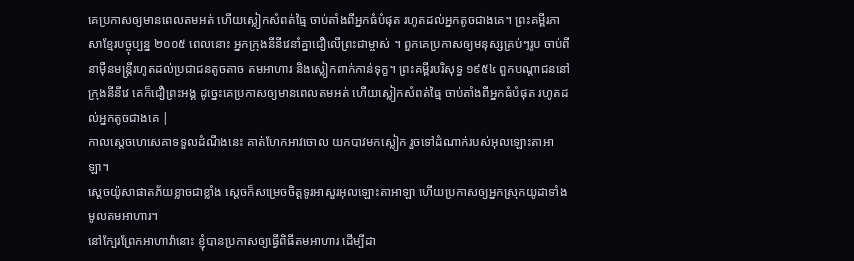គេប្រកាសឲ្យមានពេលតមអត់ ហើយស្លៀកសំពត់ធ្មៃ ចាប់តាំងពីអ្នកធំបំផុត រហូតដល់អ្នកតូចជាងគេ។ ព្រះគម្ពីរភាសាខ្មែរបច្ចុប្បន្ន ២០០៥ ពេលនោះ អ្នកក្រុងនីនីវេនាំគ្នាជឿលើព្រះជាម្ចាស់ ។ ពួកគេប្រកាសឲ្យមនុស្សគ្រប់ៗរូប ចាប់ពីនាម៉ឺនមន្ត្រីរហូតដល់ប្រជាជនតូចតាច តមអាហារ និងស្លៀកពាក់កាន់ទុក្ខ។ ព្រះគម្ពីរបរិសុទ្ធ ១៩៥៤ ពួកបណ្តាជននៅក្រុងនីនីវេ គេក៏ជឿព្រះអង្គ ដូច្នេះគេប្រកាសឲ្យមានពេលតមអត់ ហើយស្លៀកសំពត់ធ្មៃ ចាប់តាំងពីអ្នកធំបំផុត រហូតដល់អ្នកតូចជាងគេ |
កាលស្តេចហេសេគាទទួលដំណឹងនេះ គាត់ហែកអាវចោល យកបាវមកស្លៀក រួចទៅដំណាក់របស់អុលឡោះតាអាឡា។
ស្តេចយ៉ូសាផាតភ័យខ្លាចជាខ្លាំង ស្តេចក៏សម្រេចចិត្តទូរអាសួរអុលឡោះតាអាឡា ហើយប្រកាសឲ្យអ្នកស្រុកយូដាទាំងមូលតមអាហារ។
នៅក្បែរព្រែកអាហាវ៉ានោះ ខ្ញុំបានប្រកាសឲ្យធ្វើពិធីតមអាហារ ដើម្បីដា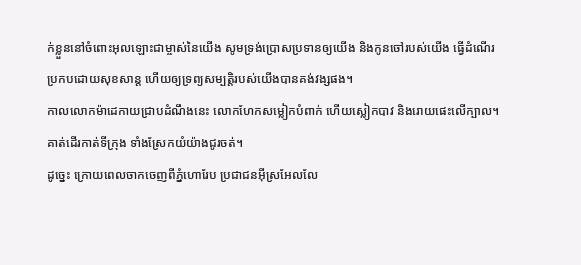ក់ខ្លួននៅចំពោះអុលឡោះជាម្ចាស់នៃយើង សូមទ្រង់ប្រោសប្រទានឲ្យយើង និងកូនចៅរបស់យើង ធ្វើដំណើរប្រកបដោយសុខសាន្ត ហើយឲ្យទ្រព្យសម្បត្តិរបស់យើងបានគង់វង្សផង។
កាលលោកម៉ាដេកាយជ្រាបដំណឹងនេះ លោកហែកសម្លៀកបំពាក់ ហើយស្លៀកបាវ និងរោយផេះលើក្បាល។ គាត់ដើរកាត់ទីក្រុង ទាំងស្រែកយំយ៉ាងជូរចត់។
ដូច្នេះ ក្រោយពេលចាកចេញពីភ្នំហោរែប ប្រជាជនអ៊ីស្រអែលលែ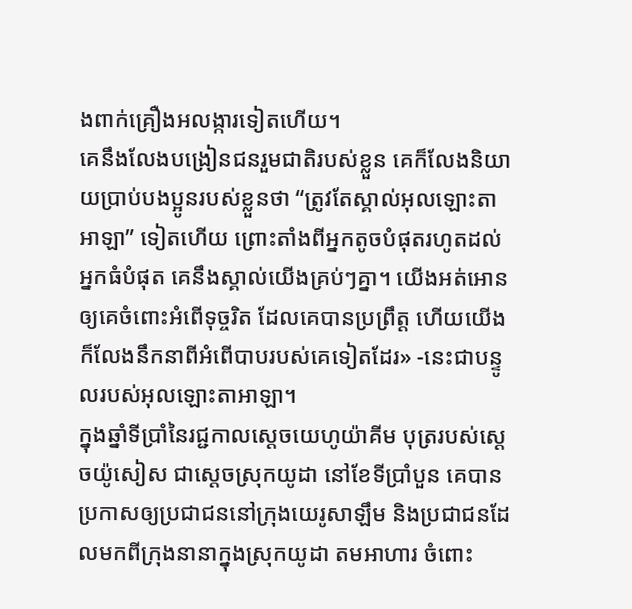ងពាក់គ្រឿងអលង្ការទៀតហើយ។
គេនឹងលែងបង្រៀនជនរួមជាតិរបស់ខ្លួន គេក៏លែងនិយាយប្រាប់បងប្អូនរបស់ខ្លួនថា “ត្រូវតែស្គាល់អុលឡោះតាអាឡា” ទៀតហើយ ព្រោះតាំងពីអ្នកតូចបំផុតរហូតដល់អ្នកធំបំផុត គេនឹងស្គាល់យើងគ្រប់ៗគ្នា។ យើងអត់អោនឲ្យគេចំពោះអំពើទុច្ចរិត ដែលគេបានប្រព្រឹត្ត ហើយយើងក៏លែងនឹកនាពីអំពើបាបរបស់គេទៀតដែរ» -នេះជាបន្ទូលរបស់អុលឡោះតាអាឡា។
ក្នុងឆ្នាំទីប្រាំនៃរជ្ជកាលស្តេចយេហូយ៉ាគីម បុត្ររបស់ស្តេចយ៉ូសៀស ជាស្ដេចស្រុកយូដា នៅខែទីប្រាំបួន គេបានប្រកាសឲ្យប្រជាជននៅក្រុងយេរូសាឡឹម និងប្រជាជនដែលមកពីក្រុងនានាក្នុងស្រុកយូដា តមអាហារ ចំពោះ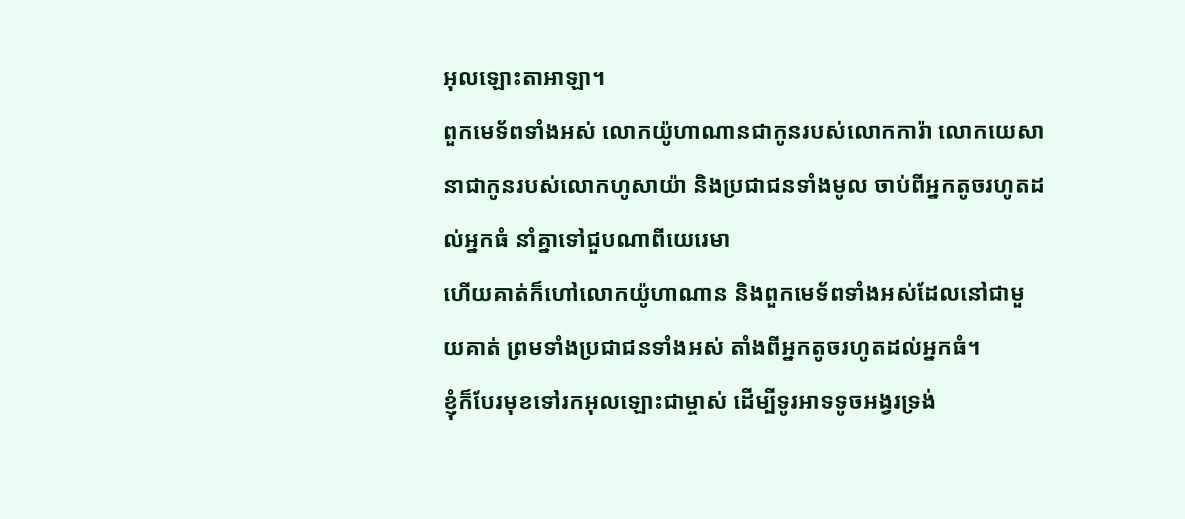អុលឡោះតាអាឡា។
ពួកមេទ័ពទាំងអស់ លោកយ៉ូហាណានជាកូនរបស់លោកការ៉ា លោកយេសានាជាកូនរបស់លោកហូសាយ៉ា និងប្រជាជនទាំងមូល ចាប់ពីអ្នកតូចរហូតដល់អ្នកធំ នាំគ្នាទៅជួបណាពីយេរេមា
ហើយគាត់ក៏ហៅលោកយ៉ូហាណាន និងពួកមេទ័ពទាំងអស់ដែលនៅជាមួយគាត់ ព្រមទាំងប្រជាជនទាំងអស់ តាំងពីអ្នកតូចរហូតដល់អ្នកធំ។
ខ្ញុំក៏បែរមុខទៅរកអុលឡោះជាម្ចាស់ ដើម្បីទូរអាទទូចអង្វរទ្រង់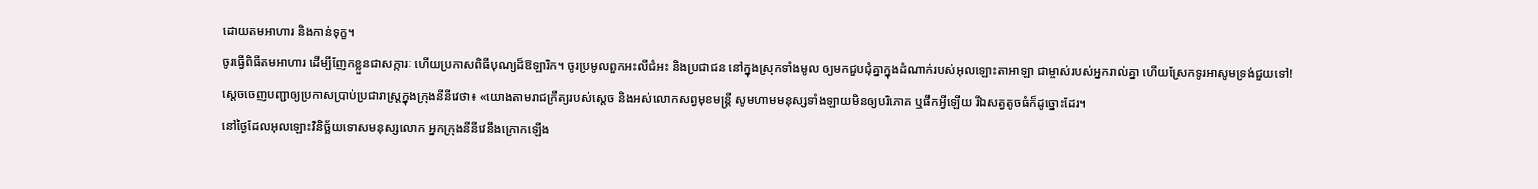ដោយតមអាហារ និងកាន់ទុក្ខ។
ចូរធ្វើពិធីតមអាហារ ដើម្បីញែកខ្លួនជាសក្ការៈ ហើយប្រកាសពិធីបុណ្យដ៏ឱឡារិក។ ចូរប្រមូលពួកអះលីជំអះ និងប្រជាជន នៅក្នុងស្រុកទាំងមូល ឲ្យមកជួបជុំគ្នាក្នុងដំណាក់របស់អុលឡោះតាអាឡា ជាម្ចាស់របស់អ្នករាល់គ្នា ហើយស្រែកទូរអាសូមទ្រង់ជួយទៅ!
ស្តេចចេញបញ្ជាឲ្យប្រកាសប្រាប់ប្រជារាស្ត្រក្នុងក្រុងនីនីវេថា៖ «យោងតាមរាជក្រឹត្យរបស់ស្តេច និងអស់លោកសព្វមុខមន្ត្រី សូមហាមមនុស្សទាំងឡាយមិនឲ្យបរិភោគ ឬផឹកអ្វីឡើយ រីឯសត្វតូចធំក៏ដូច្នោះដែរ។
នៅថ្ងៃដែលអុលឡោះវិនិច្ឆ័យទោសមនុស្សលោក អ្នកក្រុងនីនីវេនឹងក្រោកឡើង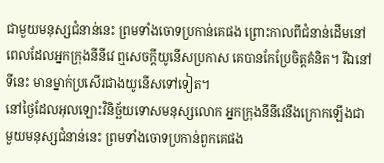ជាមួយមនុស្សជំនាន់នេះ ព្រមទាំងចោទប្រកាន់គេផង ព្រោះកាលពីជំនាន់ដើមនៅពេលដែលអ្នកក្រុងនីនីវេ ឮសេចក្ដីយូនើសប្រកាស គេបានកែប្រែចិត្ដគំនិត។ រីឯនៅទីនេះ មានម្នាក់ប្រសើរជាងយូនើសទៅទៀត។
នៅថ្ងៃដែលអុលឡោះវិនិច្ឆ័យទោសមនុស្សលោក អ្នកក្រុងនីនីវេនឹងក្រោកឡើងជាមួយមនុស្សជំនាន់នេះ ព្រមទាំងចោទប្រកាន់ពួកគេផង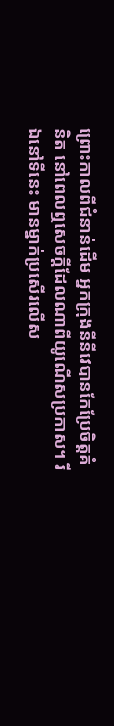ព្រោះកាលពីជំនាន់ដើម អ្នកក្រុងនីនីវេបានកែប្រែចិត្ដគំនិត នៅពេលឮសេចក្ដីដែលណាពីយូណើសប្រកាស។ រីឯនៅទីនេះ មានម្នាក់ប្រសើរលើស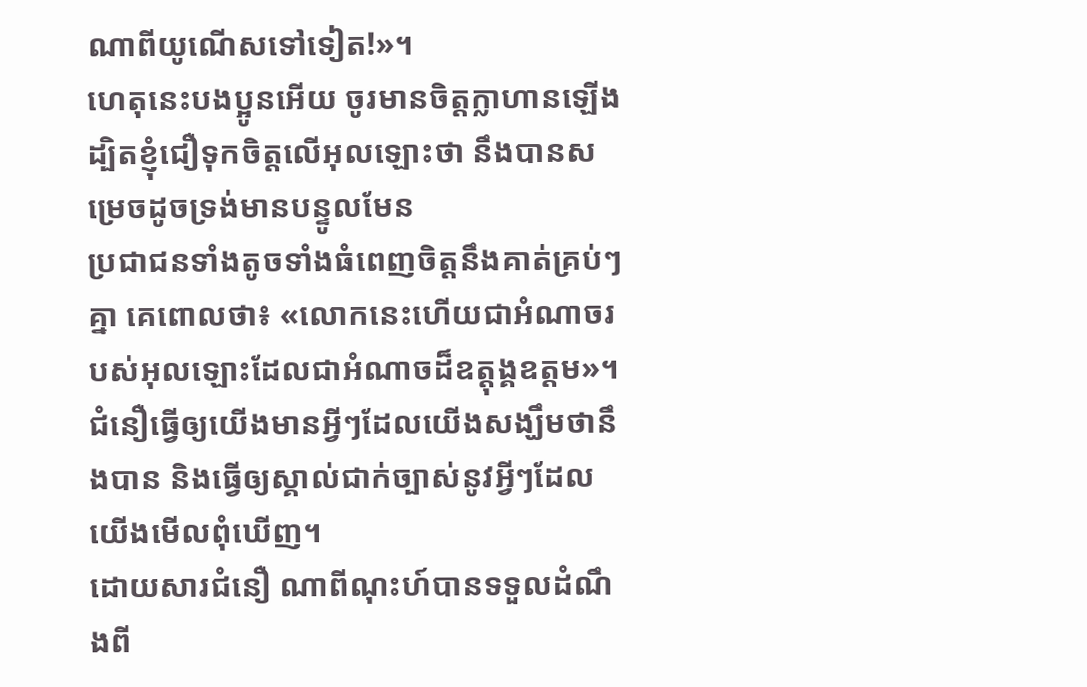ណាពីយូណើសទៅទៀត!»។
ហេតុនេះបងប្អូនអើយ ចូរមានចិត្ដក្លាហានឡើង ដ្បិតខ្ញុំជឿទុកចិត្ដលើអុលឡោះថា នឹងបានសម្រេចដូចទ្រង់មានបន្ទូលមែន
ប្រជាជនទាំងតូចទាំងធំពេញចិត្ដនឹងគាត់គ្រប់ៗគ្នា គេពោលថា៖ «លោកនេះហើយជាអំណាចរបស់អុលឡោះដែលជាអំណាចដ៏ឧត្ដុង្គឧត្ដម»។
ជំនឿធ្វើឲ្យយើងមានអ្វីៗដែលយើងសង្ឃឹមថានឹងបាន និងធ្វើឲ្យស្គាល់ជាក់ច្បាស់នូវអ្វីៗដែលយើងមើលពុំឃើញ។
ដោយសារជំនឿ ណាពីណុះហ៍បានទទួលដំណឹងពី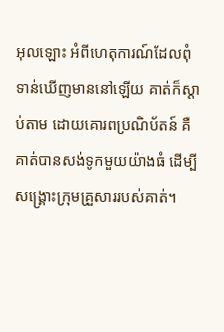អុលឡោះ អំពីហេតុការណ៍ដែលពុំទាន់ឃើញមាននៅឡើយ គាត់ក៏ស្ដាប់តាម ដោយគោរពប្រណិប័តន៍ គឺគាត់បានសង់ទូកមួយយ៉ាងធំ ដើម្បីសង្គ្រោះក្រុមគ្រួសាររបស់គាត់។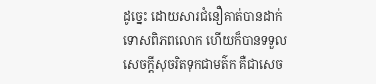ដូច្នេះ ដោយសារជំនឿគាត់បានដាក់ទោសពិភពលោក ហើយក៏បានទទួលសេចក្ដីសុចរិតទុកជាមត៌ក គឺជាសេច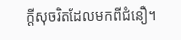ក្ដីសុចរិតដែលមកពីជំនឿ។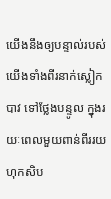យើងនឹងឲ្យបន្ទាល់របស់យើងទាំងពីរនាក់ស្លៀកបាវ ទៅថ្លែងបន្ទូល ក្នុងរយៈពេលមួយពាន់ពីររយហុកសិប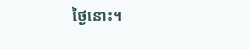ថ្ងៃនោះ។